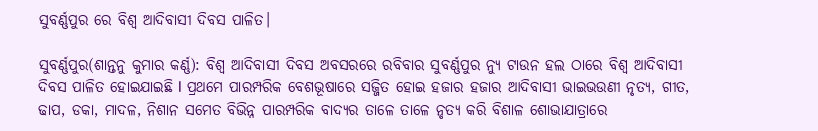ସୁବର୍ଣ୍ଣପୁର ରେ ବିଶ୍ୱ ଆଦିବାସୀ ଦିବସ ପାଳିତ।

ସୁବର୍ଣ୍ଣପୁର(ଶାନ୍ତନୁ କୁମାର କର୍ଣ୍ଣ): ବିଶ୍ୱ ଆଦିବାସୀ ଦିବସ ଅବସରରେ ରବିବାର ସୁବର୍ଣ୍ଣପୁର ନ୍ୟୁ ଟାଉନ ହଲ ଠାରେ ବିଶ୍ୱ ଆଦିବାସୀ ଦିବସ ପାଳିତ ହୋଇଯାଇଛି l ପ୍ରଥମେ ପାରମ୍ପରିକ ବେଶଭୂଷାରେ ସଜ୍ଜିତ ହୋଇ ହଜାର ହଜାର ଆଦିବାସୀ ଭାଇଭଉଣୀ ନୃତ୍ୟ, ଗୀତ, ଢାପ, ଡକା, ମାଦଳ, ନିଶାନ ସମେତ ବିଭିନ୍ନ ପାରମ୍ପରିକ ବାଦ୍ୟର ତାଳେ ତାଳେ ନୃତ୍ୟ କରି ବିଶାଳ ଶୋଭାଯାତ୍ରାରେ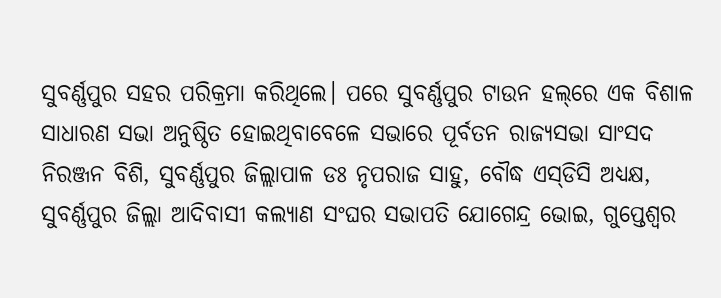ସୁବର୍ଣ୍ଣପୁର ସହର ପରିକ୍ରମା କରିଥିଲେ। ପରେ ସୁବର୍ଣ୍ଣପୁର ଟାଉନ ହଲ୍‌ରେ ଏକ ବିଶାଳ ସାଧାରଣ ସଭା ଅନୁଷ୍ଠିତ ହୋଇଥିବାବେଳେ ସଭାରେ ପୂର୍ବତନ ରାଜ୍ୟସଭା ସାଂସଦ ନିରଞ୍ଜନ ବିଶି, ସୁବର୍ଣ୍ଣପୁର ଜିଲ୍ଲାପାଳ ଡଃ ନୃପରାଜ ସାହୁ, ବୌଦ୍ଧ ଏସ୍‌ଡିସି ଅଧ୍ୟକ୍ଷ, ସୁବର୍ଣ୍ଣପୁର ଜିଲ୍ଲା ଆଦିବାସୀ କଲ୍ୟାଣ ସଂଘର ସଭାପତି ଯୋଗେନ୍ଦ୍ର ଭୋଇ, ଗୁପ୍ତେଶ୍ୱର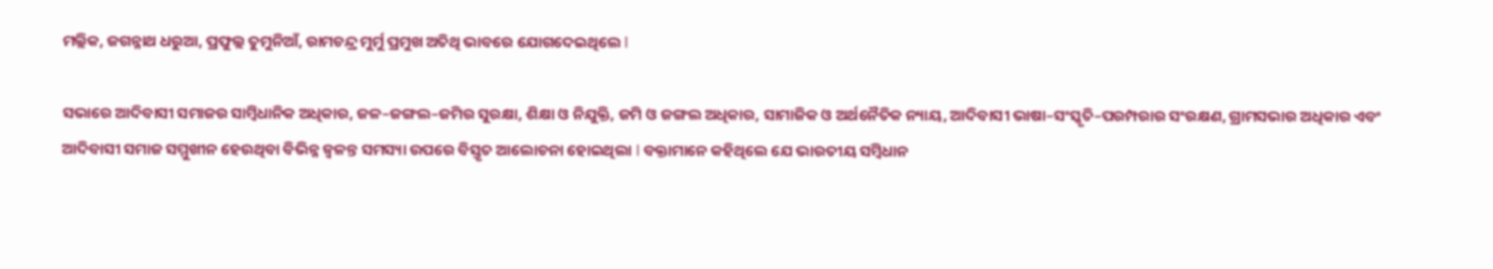ମଲ୍ଲିକ, ଜଗନ୍ନାଥ ଧରୁଆ, ପ୍ରଫୁଲ୍ଲ ତୁମୁନିଆଁ, ରାମଚନ୍ଦ୍ର ମୁର୍ମୁ ପ୍ରମୁଖ ଅତିଥି ଭାବରେ ଯୋଗଦେଇଥିଲେ l

ସଭାରେ ଆଦିବାସୀ ସମାଜର ସାମ୍ବିଧାନିକ ଅଧିକାର, ଜଳ–ଜଙ୍ଗଲ–ଜମିର ସୁରକ୍ଷା, ଶିକ୍ଷା ଓ ନିଯୁକ୍ତି, ଜମି ଓ ଜଙ୍ଗଲ ଅଧିକାର, ସାମାଜିକ ଓ ଅର୍ଥନୈତିକ ନ୍ୟାୟ, ଆଦିବାସୀ ଭାଷା–ସଂସ୍କୃତି–ପରମ୍ପରାର ସଂରକ୍ଷଣ, ଗ୍ରାମସଭାର ଅଧିକାର ଏବଂ ଆଦିବାସୀ ସମାଜ ସମ୍ମୁଖୀନ ହେଉଥିବା ବିଭିନ୍ନ ଜ୍ୱଳନ୍ତ ସମସ୍ୟା ଉପରେ ବିସ୍ତୃତ ଆଲୋଚନା ହୋଇଥିଲା l ବକ୍ତାମାନେ କହିଥିଲେ ଯେ ଭାରତୀୟ ସମ୍ବିଧାନ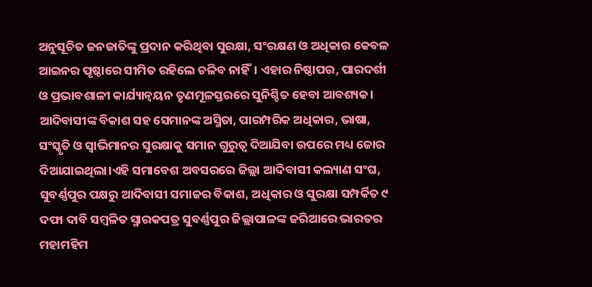ଅନୁସୂଚିତ ଜନଜାତିଙ୍କୁ ପ୍ରଦାନ କରିଥିବା ସୁରକ୍ଷା, ସଂରକ୍ଷଣ ଓ ଅଧିକାର କେବଳ ଆଇନର ପୃଷ୍ଠାରେ ସୀମିତ ରହିଲେ ଚଳିବ ନାହିଁ। ଏହାର ନିଷ୍ଠାପର, ପାରଦର୍ଶୀ ଓ ପ୍ରଭାବଶାଳୀ କାର୍ଯ୍ୟାନ୍ୱୟନ ତୃଣମୂଳସ୍ତରରେ ସୁନିଶ୍ଚିତ ହେବା ଆବଶ୍ୟକ। ଆଦିବାସୀଙ୍କ ବିକାଶ ସହ ସେମାନଙ୍କ ଅସ୍ମିତା, ପାରମ୍ପରିକ ଅଧିକାର, ଭାଷା, ସଂସ୍କୃତି ଓ ସ୍ୱାଭିମାନର ସୁରକ୍ଷାକୁ ସମାନ ଗୁରୁତ୍ୱ ଦିଆଯିବା ଉପରେ ମଧ୍ୟ ଜୋର ଦିଆଯାଇଥିଲା।ଏହି ସମାବେଶ ଅବସରରେ ଜିଲ୍ଲା ଆଦିବାସୀ କଲ୍ୟାଣ ସଂଘ, ସୁବର୍ଣ୍ଣପୁର ପକ୍ଷରୁ ଆଦିବାସୀ ସମାଜର ବିକାଶ, ଅଧିକାର ଓ ସୁରକ୍ଷା ସମ୍ପର୍କିତ ୯ ଦଫା ଦାବି ସମ୍ବଳିତ ସ୍ମାରକପତ୍ର ସୁବର୍ଣ୍ଣପୁର ଜିଲ୍ଲାପାଳଙ୍କ ଜରିଆରେ ଭାରତର ମହାମହିମ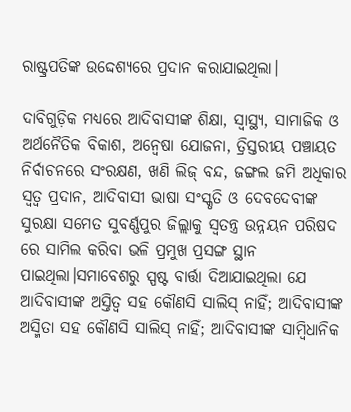ରାଷ୍ଟ୍ରପତିଙ୍କ ଉଦ୍ଦେଶ୍ୟରେ ପ୍ରଦାନ କରାଯାଇଥିଲା।

ଦାବିଗୁଡ଼ିକ ମଧ୍ୟରେ ଆଦିବାସୀଙ୍କ ଶିକ୍ଷା, ସ୍ୱାସ୍ଥ୍ୟ, ସାମାଜିକ ଓ ଅର୍ଥନୈତିକ ବିକାଶ, ଅନ୍ୱେଷା ଯୋଜନା, ତ୍ରିସ୍ତରୀୟ ପଞ୍ଚାୟତ ନିର୍ବାଚନରେ ସଂରକ୍ଷଣ, ଖଣି ଲିଜ୍ ବନ୍ଦ, ଜଙ୍ଗଲ ଜମି ଅଧିକାର ସ୍ୱତ୍ୱ ପ୍ରଦାନ, ଆଦିବାସୀ ଭାଷା ସଂସ୍କୃତି ଓ ଦେବଦେବୀଙ୍କ ସୁରକ୍ଷା ସମେତ ସୁବର୍ଣ୍ଣପୁର ଜିଲ୍ଲାକୁ ସ୍ୱତନ୍ତ୍ର ଉନ୍ନୟନ ପରିଷଦ ରେ ସାମିଲ କରିବା ଭଳି ପ୍ରମୁଖ ପ୍ରସଙ୍ଗ ସ୍ଥାନ ପାଇଥିଲା।ସମାବେଶରୁ ସ୍ପଷ୍ଟ ବାର୍ତ୍ତା ଦିଆଯାଇଥିଲା ଯେ ଆଦିବାସୀଙ୍କ ଅସ୍ତିତ୍ୱ ସହ କୌଣସି ସାଲିସ୍ ନାହିଁ; ଆଦିବାସୀଙ୍କ ଅସ୍ମିତା ସହ କୌଣସି ସାଲିସ୍ ନାହିଁ; ଆଦିବାସୀଙ୍କ ସାମ୍ବିଧାନିକ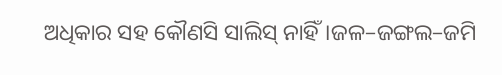ଅଧିକାର ସହ କୌଣସି ସାଲିସ୍ ନାହିଁ।ଜଳ–ଜଙ୍ଗଲ–ଜମି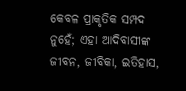କେବଳ ପ୍ରାକୃତିକ ସମ୍ପଦ ନୁହେଁ; ଏହା ଆଦିବାସୀଙ୍କ ଜୀବନ, ଜୀବିକା, ଇତିହାସ,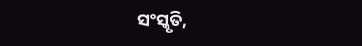ସଂସ୍କୃତି,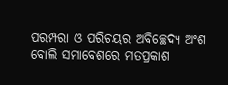ପରମ୍ପରା ଓ ପରିଚୟର ଅବିଚ୍ଛେଦ୍ୟ ଅଂଶ ବୋଲି ସମାବେଶରେ ମତପ୍ରକାଶ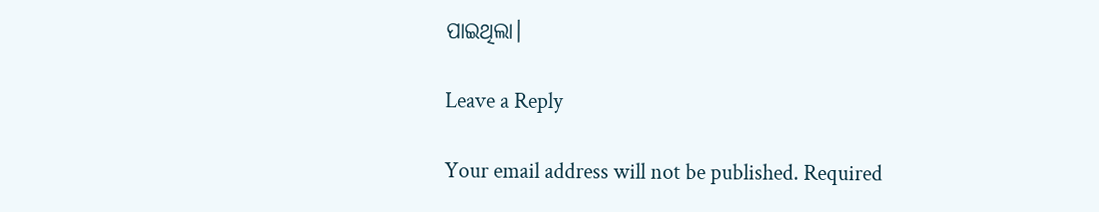ପାଇଥିଲା।

Leave a Reply

Your email address will not be published. Required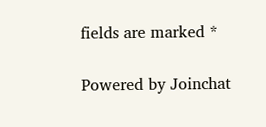fields are marked *

Powered by Joinchat